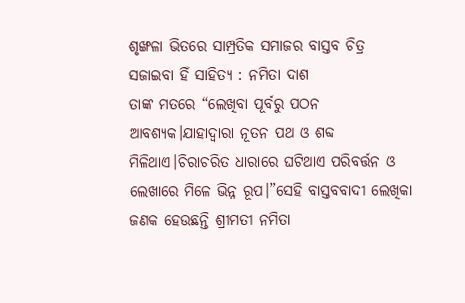ଶୃଙ୍ଖଳା ଭିତରେ ସାମ୍ପ୍ରତିକ ସମାଜର ବାସ୍ତବ ଚିତ୍ର ସଜାଇବା ହିଁ ସାହିତ୍ୟ : ନମିତା ଦାଶ
ତାଙ୍କ ମତରେ “ଲେଖିବା ପୂର୍ବରୁ ପଠନ ଆବଶ୍ୟକ।ଯାହାଦ୍ୱାରା ନୂତନ ପଥ ଓ ଶବ୍ଦ ମିଳିଥାଏ।ଚିରାଚରିତ ଧାରାରେ ଘଟିଥାଏ ପରିବର୍ତ୍ତନ ଓ ଲେଖାରେ ମିଳେ ଭିନ୍ନ ରୂପ।”ସେହି ବାସ୍ତବବାଦୀ ଲେଖିକା ଜଣକ ହେଉଛନ୍ତି ଶ୍ରୀମତୀ ନମିତା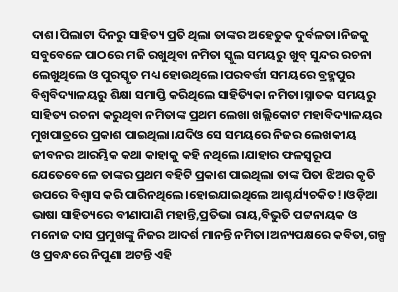ଦାଶ।ପିଲାଟା ଦିନରୁ ସାହିତ୍ୟ ପ୍ରତି ଥିଲା ତାଙ୍କର ଅହେତୁକ ଦୁର୍ବଳତା।ନିଜକୁ ସବୁବେଳେ ପାଠରେ ମଜି ରଖୁଥିବା ନମିତା ସ୍କୁଲ ସମୟରୁ ଖୁବ୍ ସୁନ୍ଦର ରଚନା ଲେଖୁଥିଲେ ଓ ପୁରସ୍କୃତ ମଧ୍ୟ ହୋଉଥିଲେ।ପରବର୍ତ୍ତୀ ସମୟରେ ବ୍ରହ୍ମପୁର ବିଶ୍ୱବିଦ୍ୟାଳୟରୁ ଶିକ୍ଷା ସମାପ୍ତି କରିଥିଲେ ସାହିତ୍ୟିକା ନମିତା।ସ୍ନାତକ ସମୟରୁ ସାହିତ୍ୟ ରଚନା କରୁଥିବା ନମିତାଙ୍କ ପ୍ରଥମ ଲେଖା ଖଲ୍ଲିକୋଟ ମହାବିଦ୍ୟାଳୟର ମୁଖପାତ୍ରରେ ପ୍ରକାଶ ପାଇଥିଲା।ଯଦିଓ ସେ ସମୟରେ ନିଜର ଲେଖକୀୟ ଜୀବନର ଆରମ୍ଭିକ କଥା କାହାକୁ କହି ନଥିଲେ।ଯାହାର ଫଳସ୍ୱରୂପ ଯେତେବେଳେ ତାଙ୍କର ପ୍ରଥମ ବହିଟି ପ୍ରକାଶ ପାଇଥିଲା ତାଙ୍କ ପିତା ଝିଅର କୃତି ଉପରେ ବିଶ୍ୱାସ କରି ପାରିନଥିଲେ।ହୋଇଯାଇଥିଲେ ଆଶ୍ଚର୍ଯ୍ୟଚକିତ!।ଓଡ଼ିଆ ଭାଷା ସାହିତ୍ୟରେ ବୀଣାପାଣି ମହାନ୍ତି,ପ୍ରତିଭା ରାୟ,ବିଭୁତି ପଟ୍ଟନାୟକ ଓ ମନୋଜ ଦାସ ପ୍ରମୁଖଙ୍କୁ ନିଜର ଆଦର୍ଶ ମାନନ୍ତି ନମିତା।ଅନ୍ୟପକ୍ଷରେ କବିତା,ଗଳ୍ପ ଓ ପ୍ରବନ୍ଧରେ ନିପୁଣା ଅଟନ୍ତି ଏହି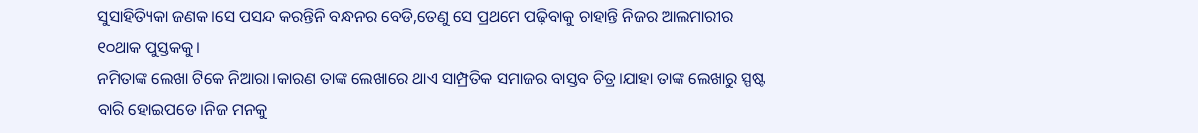ସୁସାହିତ୍ୟିକା ଜଣକ।ସେ ପସନ୍ଦ କରନ୍ତିନି ବନ୍ଧନର ବେଡି,ତେଣୁ ସେ ପ୍ରଥମେ ପଢ଼ିବାକୁ ଚାହାନ୍ତି ନିଜର ଆଲମାରୀର ୧୦ଥାକ ପୁସ୍ତକକୁ।
ନମିତାଙ୍କ ଲେଖା ଟିକେ ନିଆରା।କାରଣ ତାଙ୍କ ଲେଖାରେ ଥାଏ ସାମ୍ପ୍ରତିକ ସମାଜର ବାସ୍ତବ ଚିତ୍ର।ଯାହା ତାଙ୍କ ଲେଖାରୁ ସ୍ପଷ୍ଟ ବାରି ହୋଇପଡେ।ନିଜ ମନକୁ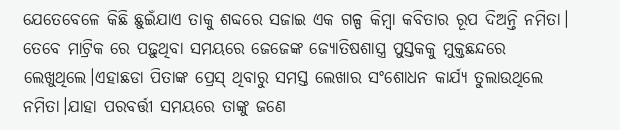ଯେତେବେଳେ କିଛି ଛୁଇଁଯାଏ ତାକୁ ଶବ୍ଦରେ ସଜାଇ ଏକ ଗଳ୍ପ କିମ୍ବା କବିତାର ରୂପ ଦିଅନ୍ତି ନମିତା।
ତେବେ ମାଟ୍ରିକ ରେ ପଢ଼ୁଥିବା ସମୟରେ ଜେଜେଙ୍କ ଜ୍ୟୋତିଷଶାସ୍ତ୍ର ପୁସ୍ତକକୁ ମୁକ୍ତଛନ୍ଦରେ ଲେଖୁଥିଲେ।ଏହାଛଡା ପିତାଙ୍କ ପ୍ରେସ୍ ଥିବାରୁ ସମସ୍ତ ଲେଖାର ସଂଶୋଧନ କାର୍ଯ୍ୟ ତୁଲାଉଥିଲେ ନମିତା।ଯାହା ପରବର୍ତ୍ତୀ ସମୟରେ ତାଙ୍କୁ ଜଣେ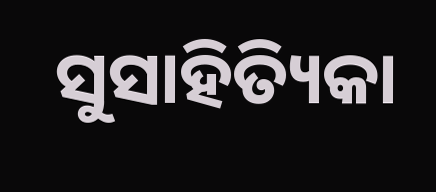ସୁସାହିତ୍ୟିକା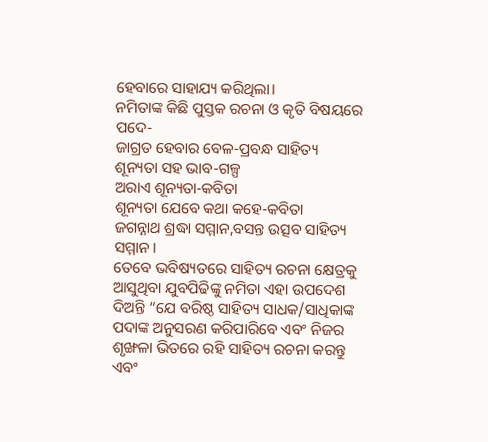ହେବାରେ ସାହାଯ୍ୟ କରିଥିଲା।
ନମିତାଙ୍କ କିଛି ପୁସ୍ତକ ରଚନା ଓ କୃତି ବିଷୟରେ ପଦେ-
ଜାଗ୍ରତ ହେବାର ବେଳ-ପ୍ରବନ୍ଧ ସାହିତ୍ୟ
ଶୂନ୍ୟତା ସହ ଭାବ-ଗଳ୍ପ
ଅରାଏ ଶୂନ୍ୟତା-କବିତା
ଶୂନ୍ୟତା ଯେବେ କଥା କହେ-କବିତା
ଜଗନ୍ନାଥ ଶ୍ରଦ୍ଧା ସମ୍ମାନ,ବସନ୍ତ ଉତ୍ସବ ସାହିତ୍ୟ ସମ୍ମାନ।
ତେବେ ଭବିଷ୍ୟତରେ ସାହିତ୍ୟ ରଚନା କ୍ଷେତ୍ରକୁ ଆସୁଥିବା ଯୁବପିଢିଙ୍କୁ ନମିତା ଏହା ଉପଦେଶ ଦିଅନ୍ତି “ଯେ ବରିଷ୍ଠ ସାହିତ୍ୟ ସାଧକ/ସାଧିକାଙ୍କ ପଦାଙ୍କ ଅନୁସରଣ କରିପାରିବେ ଏବଂ ନିଜର ଶୃଙ୍ଖଳା ଭିତରେ ରହି ସାହିତ୍ୟ ରଚନା କରନ୍ତୁ ଏବଂ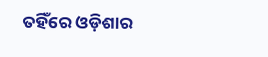ତହିଁରେ ଓଡ଼ିଶାର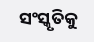ସଂସ୍କୃତିକୁ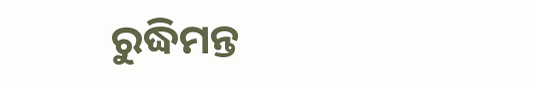ରୁଦ୍ଧିମନ୍ତ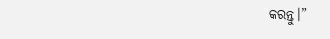କରନ୍ତୁ।”